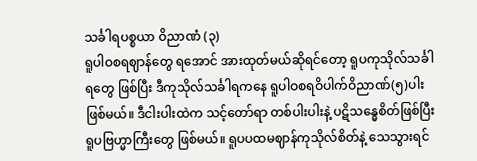သင်္ခါရပစ္စယာ ဝိညာဏံ (၃)
ရူပါဝစရဈာန်တွေ ရအောင် အားထုတ်မယ်ဆိုရင်တော့ ရူပကုသိုလ်သင်္ခါရတွေ ဖြစ်ပြီး ဒီကုသိုလ်သင်္ခါရကနေ ရူပါဝစရဝိပါက်ဝိညာဏ်(၅)ပါးဖြစ်မယ်။ ဒီငါးပါးထဲက သင့်တော်ရာ တစ်ပါးပါးနဲ့ ပဋိသန္ဓေစိတ်ဖြစ်ပြီး ရူပဗြဟ္မာကြီးတွေ ဖြစ်မယ်။ ရူပပထမဈာန်ကုသိုလ်စိတ်နဲ့ သေသွားရင်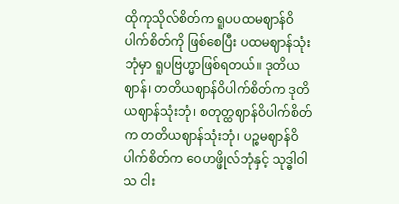ထိုကုသိုလ်စိတ်က ရူပပထမဈာန်ဝိပါက်စိတ်ကို ဖြစ်စေပြီး ပထမဈာန်သုံးဘုံမှာ ရူပဗြဟ္မာဖြစ်ရတယ်။ ဒုတိယဈာန်၊ တတိယဈာန်ဝိပါက်စိတ်က ဒုတိယဈာန်သုံးဘုံ၊ စတုတ္ထဈာန်ဝိပါက်စိတ်က တတိယဈာန်သုံးဘုံ၊ ပဉ္စမဈာန်ဝိပါက်စိတ်က ဝေဟဖ္ဖိုလ်ဘုံနှင့် သုဒ္ဓါဝါသ ငါး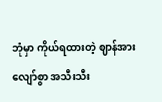ဘုံမှာ ကိုယ်ရထားတဲ့ ဈာန်အားလျော်စွာ အသီးသီး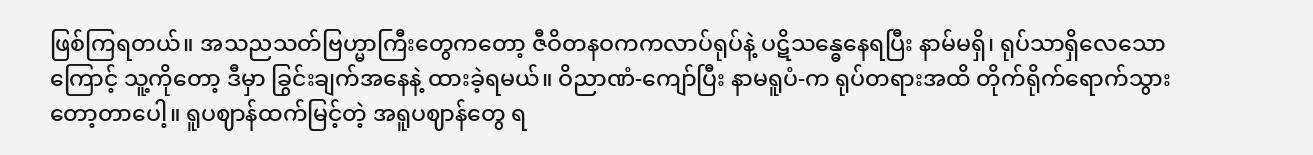ဖြစ်ကြရတယ်။ အသညသတ်ဗြဟ္မာကြီးတွေကတော့ ဇီဝိတနဝကကလာပ်ရုပ်နဲ့ ပဋိသန္ဓေနေရပြီး နာမ်မရှိ၊ ရုပ်သာရှိလေသောကြောင့် သူ့ကိုတော့ ဒီမှာ ခြွင်းချက်အနေနဲ့ ထားခဲ့ရမယ်။ ဝိညာဏံ-ကျော်ပြီး နာမရူပံ-က ရုပ်တရားအထိ တိုက်ရိုက်ရောက်သွားတော့တာပေါ့။ ရူပဈာန်ထက်မြင့်တဲ့ အရူပဈာန်တွေ ရ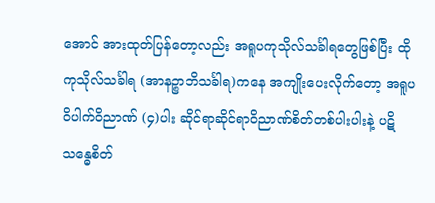အောင် အားထုတ်ပြန်တော့လည်း အရူပကုသိုလ်သင်္ခါရတွေဖြစ်ပြီး ထိုကုသိုလ်သင်္ခါရ (အာနဉ္စာဘိသင်္ခါရ)ကနေ အကျိုးပေးလိုက်တော့ အရူပဝိပါက်ဝိညာဏ် (၄)ပါး ဆိုင်ရာဆိုင်ရာဝိညာဏ်စိတ်တစ်ပါးပါးနဲ့ ပဋိသန္ဓေစိတ်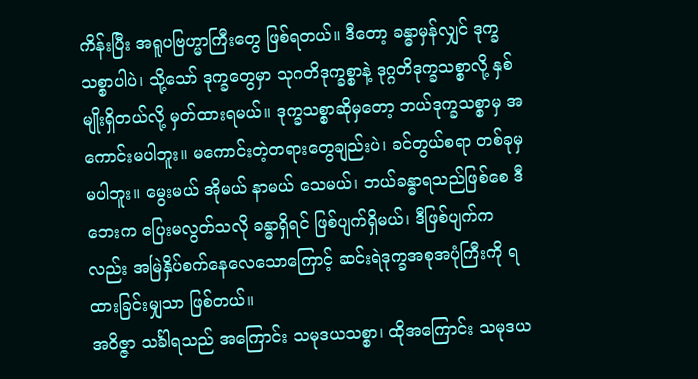ကိန်းပြီး အရူပဗြဟ္မာကြီးတွေ ဖြစ်ရတယ်။ ဒီတော့ ခန္ဓာမှန်လျှင် ဒုက္ခသစ္စာပါပဲ၊ သို့သော် ဒုက္ခတွေမှာ သုဂတိဒုက္ခစ္စာနဲ့ ဒုဂ္ဂတိဒုက္ခသစ္စာလို့ နှစ်မျိုးရှိတယ်လို့ မှတ်ထားရမယ်။ ဒုက္ခသစ္စာဆိုမှတော့ ဘယ်ဒုက္ခသစ္စာမှ အကောင်းမပါဘူး။ မကောင်းတဲ့တရားတွေချည်းပဲ၊ ခင်တွယ်စရာ တစ်ခုမှမပါဘူး။ မွေးမယ် အိုမယ် နာမယ် သေမယ်၊ ဘယ်ခန္ဓာရသည်ဖြစ်စေ ဒီဘေးက ပြေးမလွတ်သလို ခန္ဓာရှိရင် ဖြစ်ပျက်ရှိမယ်၊ ဒီဖြစ်ပျက်ကလည်း အမြဲနှိပ်စက်နေလေသောကြောင့် ဆင်းရဲဒုက္ခအစုအပုံကြီးကို ရထားခြင်းမျှသာ ဖြစ်တယ်။
အဝိဇ္ဇာ သင်္ခါရသည် အကြောင်း သမုဒယသစ္စာ၊ ထိုအကြောင်း သမုဒယ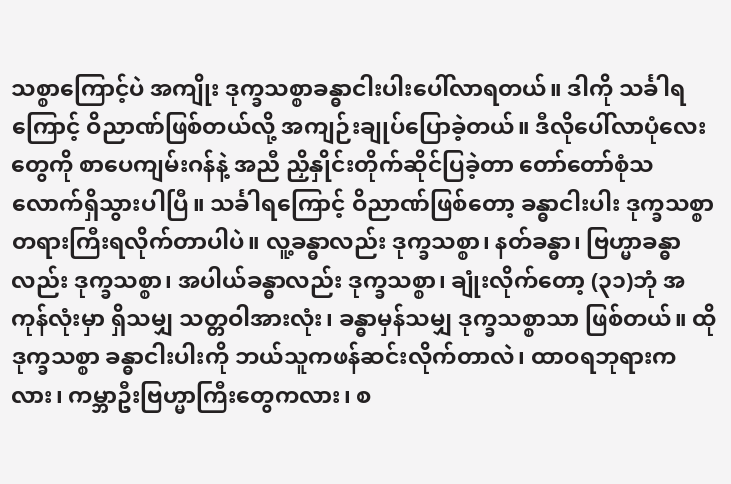သစ္စာကြောင့်ပဲ အကျိုး ဒုက္ခသစ္စာခန္ဓာငါးပါးပေါ်လာရတယ်။ ဒါကို သင်္ခါရကြောင့် ဝိညာဏ်ဖြစ်တယ်လို့ အကျဉ်းချုပ်ပြောခဲ့တယ်။ ဒီလိုပေါ်လာပုံလေးတွေကို စာပေကျမ်းဂန်နဲ့ အညီ ညှိနှိုင်းတိုက်ဆိုင်ပြခဲ့တာ တော်တော်စုံသလောက်ရှိသွားပါပြီ။ သင်္ခါရကြောင့် ဝိညာဏ်ဖြစ်တော့ ခန္ဓာငါးပါး ဒုက္ခသစ္စာတရားကြီးရလိုက်တာပါပဲ။ လူ့ခန္ဓာလည်း ဒုက္ခသစ္စာ၊ နတ်ခန္ဓာ၊ ဗြဟ္မာခန္ဓာလည်း ဒုက္ခသစ္စာ၊ အပါယ်ခန္ဓာလည်း ဒုက္ခသစ္စာ၊ ချုံးလိုက်တော့ (၃၁)ဘုံ အကုန်လုံးမှာ ရှိသမျှ သတ္တဝါအားလုံး၊ ခန္ဓာမှန်သမျှ ဒုက္ခသစ္စာသာ ဖြစ်တယ်။ ထိုဒုက္ခသစ္စာ ခန္ဓာငါးပါးကို ဘယ်သူကဖန်ဆင်းလိုက်တာလဲ၊ ထာဝရဘုရားကလား၊ ကမ္ဘာဦးဗြဟ္မာကြီးတွေကလား၊ စ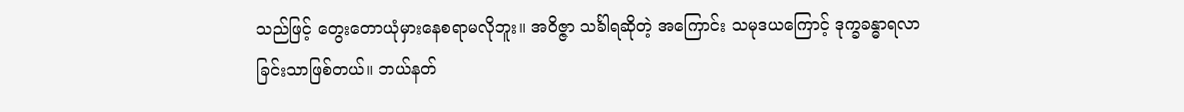သည်ဖြင့် တွေးတောယုံမှားနေစရာမလိုဘူး။ အဝိဇ္ဇာ သင်္ခါရဆိုတဲ့ အကြောင်း သမုဒယကြောင့် ဒုက္ခခန္ဓာရလာခြင်းသာဖြစ်တယ်။ ဘယ်နတ်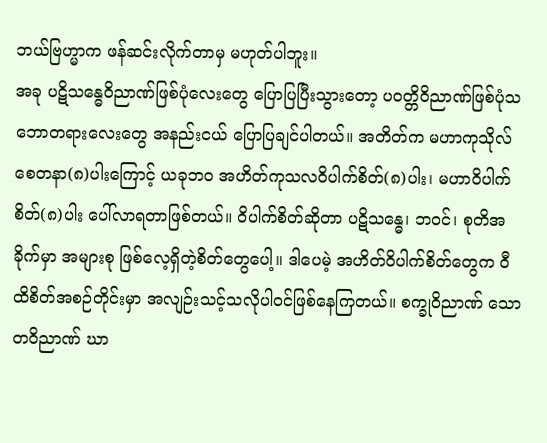ဘယ်ဗြဟ္မာက ဖန်ဆင်းလိုက်တာမှ မဟုတ်ပါဘူး။
အခု ပဋိသန္ဓေဝိညာဏ်ဖြစ်ပုံလေးတွေ ပြောပြပြီးသွားတော့ ပဝတ္တိဝိညာဏ်ဖြစ်ပုံသဘောတရားလေးတွေ အနည်းငယ် ပြောပြချင်ပါတယ်။ အတိတ်က မဟာကုသိုလ်စေတနာ(၈)ပါးကြောင့် ယခုဘ၀ အဟိတ်ကုသလဝိပါက်စိတ်(၈)ပါး၊ မဟာဝိပါက်စိတ်(၈)ပါး ပေါ်လာရတာဖြစ်တယ်။ ဝိပါက်စိတ်ဆိုတာ ပဋိသန္ဓေ၊ ဘဝင်၊ စုတိအခိုက်မှာ အများစု ဖြစ်လေ့ရှိတဲ့စိတ်တွေပေါ့။ ဒါပေမဲ့ အဟိတ်ဝိပါက်စိတ်တွေက ဝီထိစိတ်အစဉ်တိုင်းမှာ အလျဉ်းသင့်သလိုပါဝင်ဖြစ်နေကြတယ်။ စက္ခုဝိညာဏ် သောတဝိညာဏ် ဃာ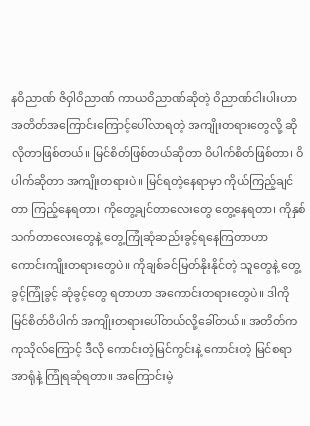နဝိညာဏ် ဇိဝှါဝိညာဏ် ကာယဝိညာဏ်ဆိုတဲ့ ဝိညာဏ်ငါးပါးဟာ အတိတ်အကြောင်းကြောင့်ပေါ်လာရတဲ့ အကျိုးတရားတွေလို့ ဆိုလိုတာဖြစ်တယ်။ မြင်စိတ်ဖြစ်တယ်ဆိုတာ ဝိပါက်စိတ်ဖြစ်တာ၊ ဝိပါက်ဆိုတာ အကျိုးတရားပဲ။ မြင်ရတဲ့နေရာမှာ ကိုယ်ကြည့်ချင်တာ ကြည့်နေရတာ၊ ကိုတွေ့ချင်တာလေးတွေ တွေ့နေရတာ၊ ကိုနှစ်သက်တာလေးတွေနဲ့ တွေ့ကြုံဆုံဆည်းခွင့်ရနေကြတာဟာ ကောင်းကျိုးတရားတွေပဲ။ ကိုချစ်ခင်မြတ်နိုးနိုင်တဲ့ သူတွေနဲ့ တွေ့ခွင့်ကြုံခွင့် ဆုံခွင့်တွေ ရတာဟာ အကောင်းတရားတွေပဲ။ ဒါကို မြင်စိတ်ဝိပါက် အကျိုးတရားပေါ်တယ်လို့ခေါ်တယ်။ အတိတ်က ကုသိုလ်ကြောင့် ဒီလို ကောင်းတဲ့မြင်ကွင်းနဲ့ ကောင်းတဲ့ မြင်စရာအာရုံနဲ့ ကြုံရဆုံရတာ။ အကြောင်းမဲ့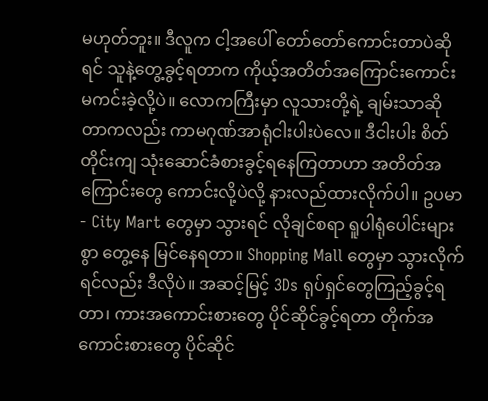မဟုတ်ဘူး။ ဒီလူက ငါ့အပေါ် တော်တော်ကောင်းတာပဲဆိုရင် သူနဲ့တွေ့ခွင့်ရတာက ကိုယ့်အတိတ်အကြောင်းကောင်း မကင်းခဲ့လို့ပဲ။ လောကကြီးမှာ လူသားတို့ရဲ့ ချမ်းသာဆိုတာကလည်း ကာမဂုဏ်အာရုံငါးပါးပဲလေ။ ဒီငါးပါး စိတ်တိုင်းကျ သုံးဆောင်ခံစားခွင့်ရနေကြတာဟာ အတိတ်အကြောင်းတွေ ကောင်းလို့ပဲလို့ နားလည်ထားလိုက်ပါ။ ဥပမာ- City Mart တွေမှာ သွားရင် လိုချင်စရာ ရူပါရုံပေါင်းများစွာ တွေ့နေ မြင်နေရတာ။ Shopping Mall တွေမှာ သွားလိုက်ရင်လည်း ဒီလိုပဲ။ အဆင့်မြင့် 3Ds ရုပ်ရှင်တွေကြည့်ခွင့်ရတာ၊ ကားအကောင်းစားတွေ ပိုင်ဆိုင်ခွင့်ရတာ တိုက်အကောင်းစားတွေ ပိုင်ဆိုင်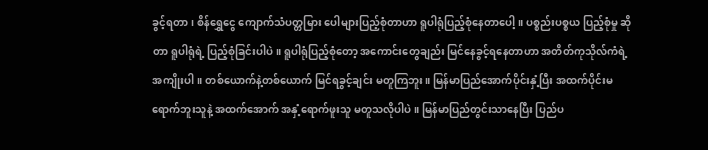ခွင့်ရတာ၊ စိန်ရွှေငွေ ကျောက်သံပတ္တမြား ပေါများပြည့်စုံတာဟာ ရူပါရုံပြည့်စုံနေတာပေါ့။ ပစ္စည်းပစ္စယ ပြည့်စုံမှု ဆိုတာ ရူပါရုံရဲ့ ပြည့်စုံခြင်းပါပဲ။ ရူပါရုံပြည့်စုံတော့ အကောင်းတွေချည်း မြင်နေခွင့်ရနေတာဟာ အတိတ်ကုသိုလ်ကံရဲ့အကျိုးပါ။ တစ်ယောက်နဲ့တစ်ယောက် မြင်ရခွင့်ချင်း မတူကြဘူး။ မြန်မာပြည်အောက်ပိုင်းနှံ့ပြီး အထက်ပိုင်းမရောက်ဘူးသူနဲ့ အထက်အောက် အနှံ့ရောက်ဖူးသူ မတူသလိုပါပဲ။ မြန်မာပြည်တွင်းသာနေပြီး ပြည်ပ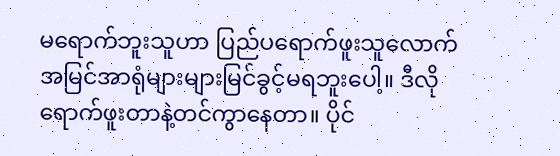မရောက်ဘူးသူဟာ ပြည်ပရောက်ဖူးသူလောက် အမြင်အာရုံများများမြင်ခွင့်မရဘူးပေါ့။ ဒီလို ရောက်ဖူးတာနဲ့တင်ကွာနေတာ။ ပိုင်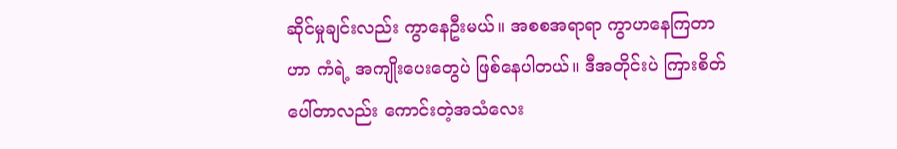ဆိုင်မှုချင်းလည်း ကွာနေဦးမယ်။ အစစအရာရာ ကွာဟနေကြတာဟာ ကံရဲ့ အကျိုးပေးတွေပဲ ဖြစ်နေပါတယ်။ ဒီအတိုင်းပဲ ကြားစိတ်ပေါ်တာလည်း ကောင်းတဲ့အသံလေး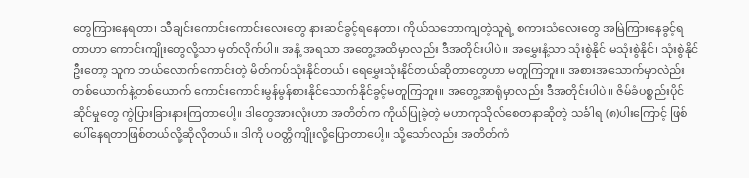တွေကြားနေရတာ၊ သီချင်းကောင်းကောင်းလေးတွေ နားဆင်ခွင့်ရနေတာ၊ ကိုယ်သဘောကျတဲ့သူရဲ့ စကားသံလေးတွေ အမြဲကြားနေခွင့်ရတာဟာ ကောင်းကျိုးတွေလို့သာ မှတ်လိုက်ပါ။ အနံ့ အရသာ အတွေ့အထိမှာလည်း ဒီအတိုင်းပါပဲ။ အမွှေးနံ့သာ သုံးစွဲနိုင် မသုံးစွဲနိုင်၊ သုံးစွဲနိုင်ဦးတော့ သူက ဘယ်လောက်ကောင်းတဲ့ မိတ်ကပ်သုံးနိုင်တယ်၊ ရေမွှေးသုံးနိုင်တယ်ဆိုတာတွေဟာ မတူကြဘူး။ အစားအသောက်မှာလဲည်း တစ်ယောက်နဲ့တစ်ယောက် ကောင်းကောင်းမွန်မွန်စားနိုင်သောက်နိုင်ခွင့်မတူကြဘူး။ အတွေ့အာရုံမှာလည်း ဒီအတိုင်းပါပဲ။ ဇိမ်ခံပစ္စည်းပိုင်ဆိုင်မှုတွေ ကွဲပြားခြားနားကြတာပေါ့။ ဒါတွေအားလုံးဟာ အတိတ်က ကိုယ်ပြုခဲ့တဲ့ မဟာကုသိုလ်စေတနာဆိုတဲ့ သင်္ခါရ (၈)ပါးကြောင့် ဖြစ်ပေါ်နေရတာဖြစ်တယ်လို့ဆိုလိုတယ်။ ဒါကို ပဝတ္တိကျိုးလို့ပြောတာပေါ့။ သို့သော်လည်း အတိတ်ကံ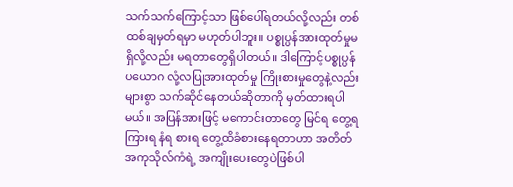သက်သက်ကြောင့်သာ ဖြစ်ပေါ်ရတယ်လို့လည်း တစ်ထစ်ချမှတ်ရမှာ မဟုတ်ပါဘူး။ ပစ္စုပ္ပန်အားထုတ်မှုမရှိလို့လည်း မရတာတွေရှိပါတယ်။ ဒါကြောင့်ပစ္စုပ္ပန်ပယောဂ လုံ့လပြုအားထုတ်မှု ကြိုးစားမှုတွေနဲ့လည်း များစွာ သက်ဆိုင်နေတယ်ဆိုတာကို မှတ်ထားရပါမယ်။ အပြန်အားဖြင့် မကောင်းတာတွေ မြင်ရ တွေ့ရ ကြားရ နံရ စားရ တွေ့ထိခံစားနေရတာဟာ အတိတ်အကုသိုလ်ကံရဲ့ အကျိုးပေးတွေပဲဖြစ်ပါ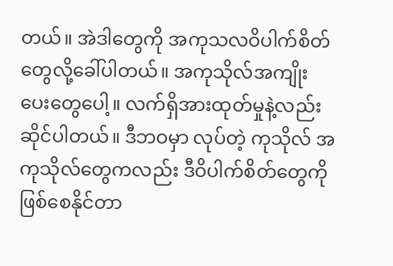တယ်။ အဲဒါတွေကို အကုသလဝိပါက်စိတ်တွေလို့ခေါ်ပါတယ်။ အကုသိုလ်အကျိုးပေးတွေပေါ့။ လက်ရှိအားထုတ်မှုနဲ့လည်း ဆိုင်ပါတယ်။ ဒီဘဝမှာ လုပ်တဲ့ ကုသိုလ် အကုသိုလ်တွေကလည်း ဒီဝိပါက်စိတ်တွေကို ဖြစ်စေနိုင်တာ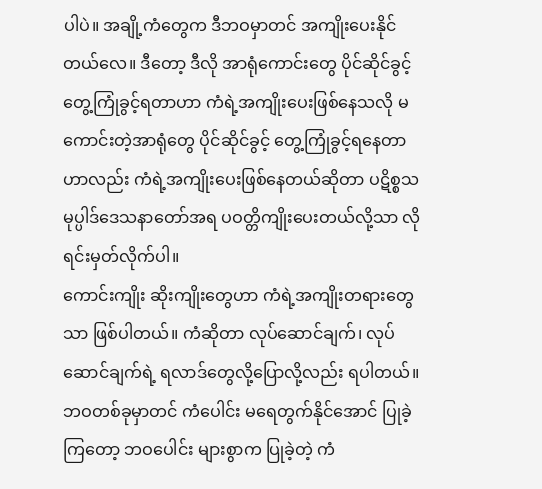ပါပဲ။ အချို့ကံတွေက ဒီဘဝမှာတင် အကျိုးပေးနိုင်တယ်လေ။ ဒီတော့ ဒီလို အာရုံကောင်းတွေ ပိုင်ဆိုင်ခွင့် တွေ့ကြုံခွင့်ရတာဟာ ကံရဲ့အကျိုးပေးဖြစ်နေသလို မကောင်းတဲ့အာရုံတွေ ပိုင်ဆိုင်ခွင့် တွေ့ကြုံခွင့်ရနေတာဟာလည်း ကံရဲ့အကျိုးပေးဖြစ်နေတယ်ဆိုတာ ပဋိစ္စသမုပ္ပါဒ်ဒေသနာတော်အရ ပဝတ္တိကျိုးပေးတယ်လို့သာ လိုရင်းမှတ်လိုက်ပါ။
ကောင်းကျိုး ဆိုးကျိုးတွေဟာ ကံရဲ့အကျိုးတရားတွေသာ ဖြစ်ပါတယ်။ ကံဆိုတာ လုပ်ဆောင်ချက်၊ လုပ်ဆောင်ချက်ရဲ့ ရလာဒ်တွေလို့ပြောလို့လည်း ရပါတယ်။ ဘဝတစ်ခုမှာတင် ကံပေါင်း မရေတွက်နိုင်အောင် ပြုခဲ့ကြတော့ ဘဝပေါင်း များစွာက ပြုခဲ့တဲ့ ကံ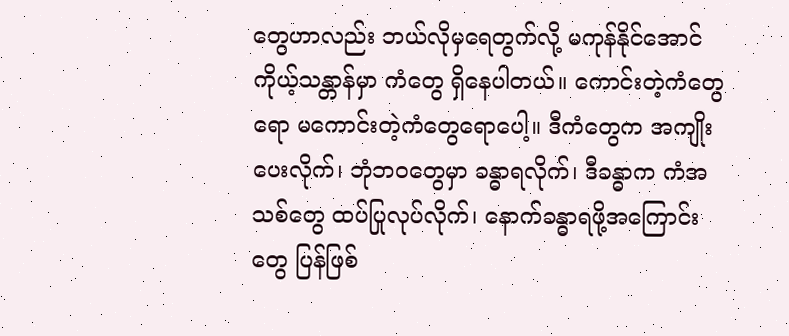တွေဟာလည်း ဘယ်လိုမှရေတွက်လို့ မကုန်နိုင်အောင် ကိုယ့်သန္တာန်မှာ ကံတွေ ရှိနေပါတယ်။ ကောင်းတဲ့ကံတွေရော မကောင်းတဲ့ကံတွေရောပေါ့။ ဒီကံတွေက အကျိုးပေးလိုက်၊ ဘုံဘဝတွေမှာ ခန္ဓာရလိုက်၊ ဒီခန္ဓာက ကံအသစ်တွေ ထပ်ပြုလုပ်လိုက်၊ နောက်ခန္ဓာရဖို့အကြောင်းတွေ ပြန်ဖြစ်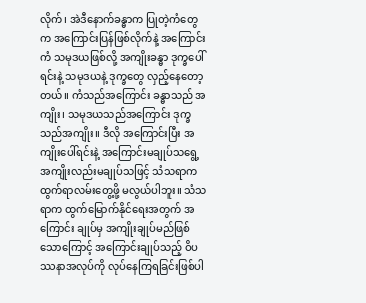လိုက်၊ အဲဒီနောက်ခန္ဓာက ပြုတဲ့ကံတွေက အကြောင်းပြန်ဖြစ်လိုက်နဲ့ အကြောင်းကံ သမုဒယဖြစ်လို့ အကျိုးခန္ဓာ ဒုက္ခပေါ်ရင်းနဲ့ သမုဒယနဲ့ ဒုက္ခတွေ လှည့်နေတော့တယ်။ ကံသည်အကြောင်း ခန္ဓာသည် အကျိုး၊ သမုဒယသည်အကြောင်း ဒုက္ခသည်အကျိုး။ ဒီလို အကြောင်းပြီး အကျိုးပေါ်ရင်းနဲ့ အကြောင်းမချုပ်သရွေ့ အကျိုးလည်းမချုပ်သဖြင့် သံသရာက ထွက်ရာလမ်းတွေ့ဖို့ မလွယ်ပါဘူး။ သံသရာက ထွက်မြောက်နိုင်ရေးအတွက် အကြောင်း ချုပ်မှ အကျိုးချုပ်မည်ဖြစ်သောကြောင့် အကြောင်းချုပ်သည့် ဝိပဿနာအလုပ်ကို လုပ်နေကြရခြင်းဖြစ်ပါ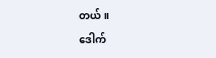တယ်။
ဒေါက်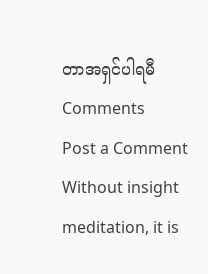တာအရှင်ပါရမီ
Comments
Post a Comment
Without insight meditation, it is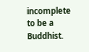incomplete to be a Buddhist.